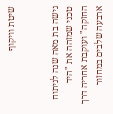שיטת וויקוף


גישה בת מאה שנה לניתוח טכני שמזהה את "היד החזקה" ועוקבת אחריה דרך ארבעה שלבים במחזור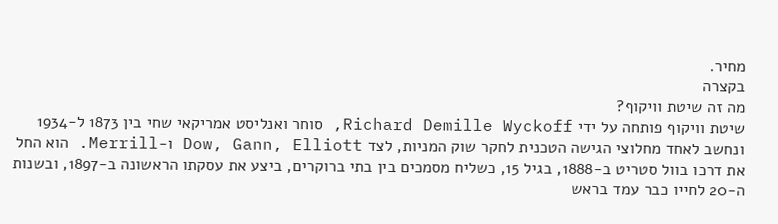מחיר.
בקצרה
מה זה שיטת וויקוף?
שיטת וויקוף פותחה על ידי Richard Demille Wyckoff, סוחר ואנליסט אמריקאי שחי בין 1873 ל-1934 ונחשב לאחד מחלוצי הגישה הטכנית לחקר שוק המניות, לצד Dow, Gann, Elliott ו-Merrill. הוא החל את דרכו בוול סטריט ב-1888, בגיל 15, כשליח מסמכים בין בתי ברוקרים, ביצע את עסקתו הראשונה ב-1897, ובשנות ה-20 לחייו כבר עמד בראש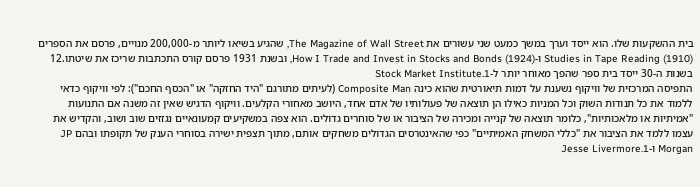בית ההשקעות שלו. הוא ייסד וערך במשך כמעט שני עשורים את The Magazine of Wall Street, שהגיע בשיאו ליותר מ-200,000 מנויים, פרסם את הספרים Studies in Tape Reading (1910) ו-How I Trade and Invest in Stocks and Bonds (1924), ובשנת 1931 פרסם קורס התכתבות שריכז את שיטתו.12 בשנות ה-30 ייסד בית ספר שהפך מאוחר יותר ל-Stock Market Institute.1
התפיסה המרכזית של וויקוף נשענת על דמות תיאורטית שהוא כינה Composite Man (לעיתים מתורגם "היד החזקה" או "הכסף החכם"): לפי וויקוף כדאי ללמוד את כל תנודות השוק וכל המניות כאילו הן תוצאה של פעולותיו של אדם אחד, היושב מאחורי הקלעים. וויקוף הדגיש שאין זה משנה אם התנועות "אמיתיות או מלאכותיות", כלומר תוצאה של קנייה ומכירה של הציבור או של סוחרים גדולים. הוא צפה במשקיעים קמעונאיים נגזזים שוב ושוב, והקדיש את עצמו ללמד את הציבור את "כללי המשחק האמיתיים" כפי שהאינטרסים הגדולים משחקים אותם, מתוך תצפית ישירה בסוחרי הענק של תקופתו ובהם JP Morgan ו-Jesse Livermore.1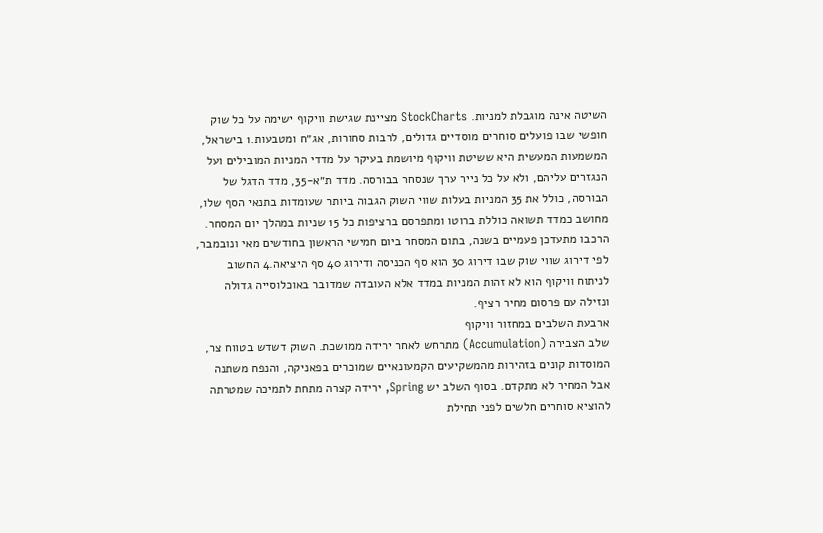השיטה אינה מוגבלת למניות. StockCharts מציינת שגישת וויקוף ישימה על כל שוק חופשי שבו פועלים סוחרים מוסדיים גדולים, לרבות סחורות, אג״ח ומטבעות.1 בישראל, המשמעות המעשית היא ששיטת וויקוף מיושמת בעיקר על מדדי המניות המובילים ועל הנגזרים עליהם, ולא על כל נייר ערך שנסחר בבורסה. מדד ת״א-35, מדד הדגל של הבורסה, כולל את 35 המניות בעלות שווי השוק הגבוה ביותר שעומדות בתנאי הסף שלו, מחושב כמדד תשואה כוללת ברוטו ומתפרסם ברציפות כל 15 שניות במהלך יום המסחר. הרכבו מתעדכן פעמיים בשנה, בתום המסחר ביום חמישי הראשון בחודשים מאי ונובמבר, לפי דירוג שווי שוק שבו דירוג 30 הוא סף הכניסה ודירוג 40 סף היציאה.4 החשוב לניתוח וויקוף הוא לא זהות המניות במדד אלא העובדה שמדובר באוכלוסייה גדולה ונזילה עם פרסום מחיר רציף.
ארבעת השלבים במחזור וויקוף
שלב הצבירה (Accumulation) מתרחש לאחר ירידה ממושכת. השוק דשדש בטווח צר, המוסדות קונים בזהירות מהמשקיעים הקמעונאיים שמוכרים בפאניקה, והנפח משתנה אבל המחיר לא מתקדם. בסוף השלב יש Spring, ירידה קצרה מתחת לתמיכה שמטרתה להוציא סוחרים חלשים לפני תחילת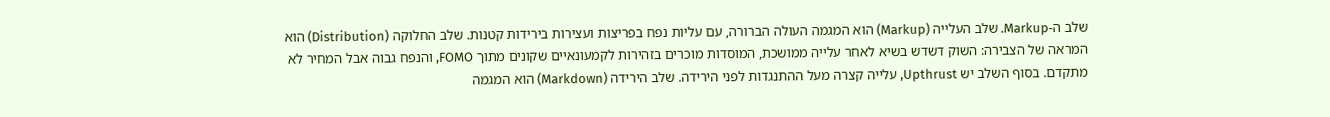שלב ה-Markup. שלב העלייה (Markup) הוא המגמה העולה הברורה, עם עליות נפח בפריצות ועצירות בירידות קטנות. שלב החלוקה (Distribution) הוא המראה של הצבירה: השוק דשדש בשיא לאחר עלייה ממושכת, המוסדות מוכרים בזהירות לקמעונאיים שקונים מתוך FOMO, והנפח גבוה אבל המחיר לא מתקדם. בסוף השלב יש Upthrust, עלייה קצרה מעל ההתנגדות לפני הירידה. שלב הירידה (Markdown) הוא המגמה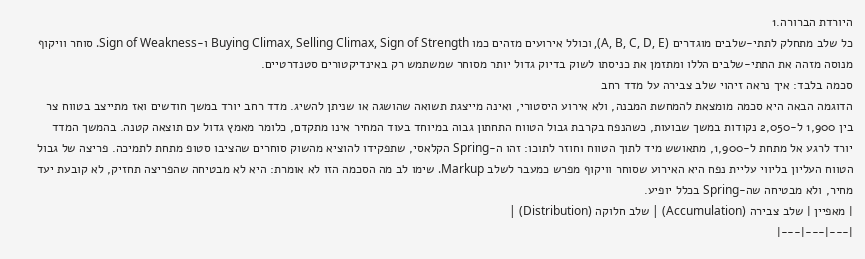היורדת הברורה.1
כל שלב מתחלק לתתי-שלבים מוגדרים (A, B, C, D, E), וכולל אירועים מזהים כמו Buying Climax, Selling Climax, Sign of Strength ו-Sign of Weakness. סוחר וויקוף מנוסה מזהה את התתי-שלבים הללו ומתזמן את כניסתו לשוק בדיוק גדול יותר מסוחר שמשתמש רק באינדיקטורים סטנדרטיים.
סכמה בלבד: איך נראה זיהוי שלב צבירה על מדד רחב
הדוגמה הבאה היא סכמה מומצאת להמחשת המבנה, ולא אירוע היסטורי, ואינה מייצגת תשואה שהושגה או שניתן להשיג. מדד רחב יורד במשך חודשים ואז מתייצב בטווח צר בין 1,900 ל-2,050 נקודות במשך שבועות, כשהנפח בקרבת גבול הטווח התחתון גבוה במיוחד בעוד המחיר אינו מתקדם, כלומר מאמץ גדול עם תוצאה קטנה. בהמשך המדד יורד לרגע אל מתחת ל-1,900, מתאושש מיד לתוך הטווח וחוזר לתוכו: זהו ה-Spring הקלאסי, שתפקידו להוציא מהשוק סוחרים שהציבו סטופ מתחת לתמיכה. פריצה של גבול הטווח העליון בליווי עליית נפח היא האירוע שסוחר וויקוף מפרש כמעבר לשלב Markup. שימו לב מה הסכמה הזו לא אומרת: היא לא מבטיחה שהפריצה תחזיק, לא קובעת יעד מחיר, ולא מבטיחה שה-Spring בכלל יופיע.
| מאפיין | שלב צבירה (Accumulation) | שלב חלוקה (Distribution) |
|---|---|---|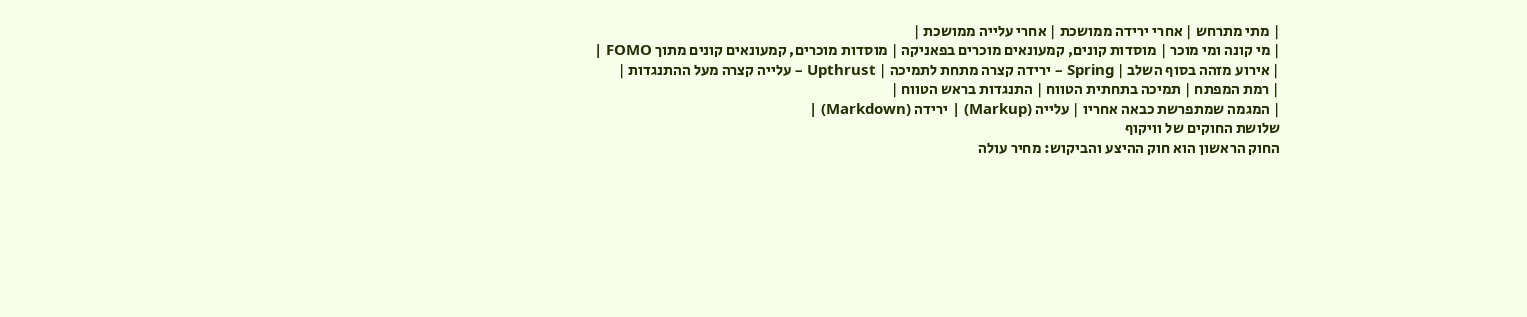| מתי מתרחש | אחרי ירידה ממושכת | אחרי עלייה ממושכת |
| מי קונה ומי מוכר | מוסדות קונים, קמעונאים מוכרים בפאניקה | מוסדות מוכרים, קמעונאים קונים מתוך FOMO |
| אירוע מזהה בסוף השלב | Spring – ירידה קצרה מתחת לתמיכה | Upthrust – עלייה קצרה מעל ההתנגדות |
| רמת המפתח | תמיכה בתחתית הטווח | התנגדות בראש הטווח |
| המגמה שמתפרשת כבאה אחריו | עלייה (Markup) | ירידה (Markdown) |
שלושת החוקים של וויקוף
החוק הראשון הוא חוק ההיצע והביקוש: מחיר עולה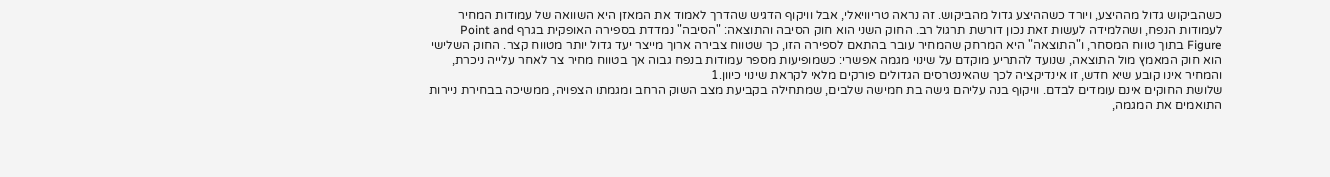כשהביקוש גדול מההיצע, ויורד כשההיצע גדול מהביקוש. זה נראה טריוויאלי, אבל וויקוף הדגיש שהדרך לאמוד את המאזן היא השוואה של עמודות המחיר לעמודות הנפח, ושהלמידה לעשות זאת נכון דורשת תרגול רב. החוק השני הוא חוק הסיבה והתוצאה: "הסיבה" נמדדת בספירה האופקית בגרף Point and Figure בתוך טווח המסחר, ו"התוצאה" היא המרחק שהמחיר עובר בהתאם לספירה הזו, כך שטווח צבירה ארוך מייצר יעד גדול יותר מטווח קצר. החוק השלישי הוא חוק המאמץ מול התוצאה, שנועד להתריע מוקדם על שינוי מגמה אפשרי: כשמופיעות מספר עמודות בנפח גבוה אך בטווח מחיר צר לאחר עלייה ניכרת, והמחיר אינו קובע שיא חדש, זו אינדיקציה לכך שהאינטרסים הגדולים פורקים מלאי לקראת שינוי כיוון.1
שלושת החוקים אינם עומדים לבדם. וויקוף בנה עליהם גישה בת חמישה שלבים, שמתחילה בקביעת מצב השוק הרחב ומגמתו הצפויה, ממשיכה בבחירת ניירות התואמים את המגמה,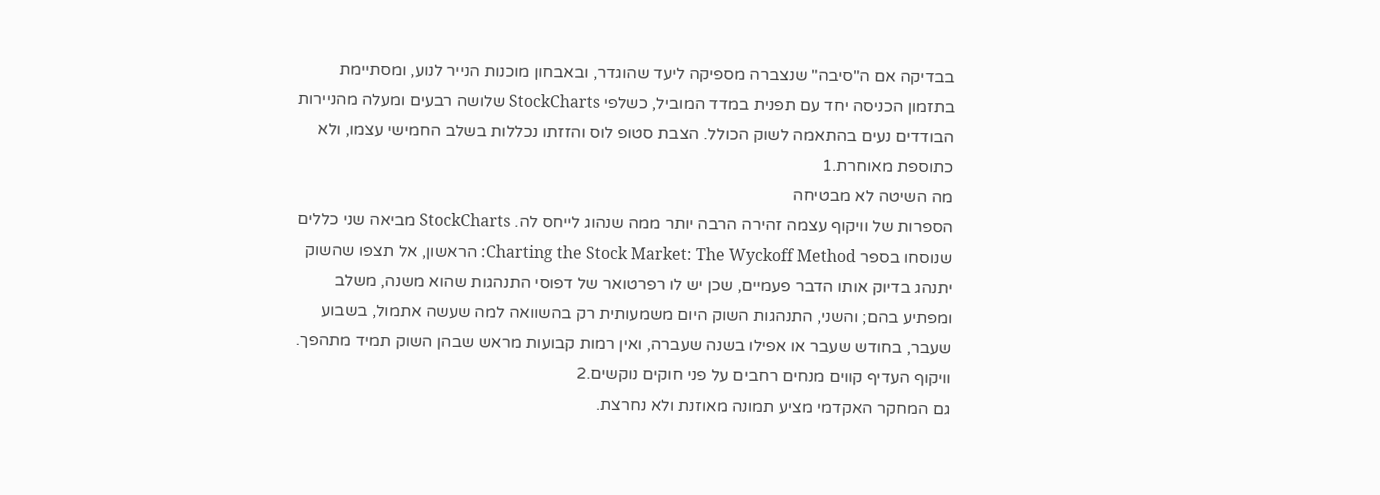בבדיקה אם ה"סיבה" שנצברה מספיקה ליעד שהוגדר, ובאבחון מוכנות הנייר לנוע, ומסתיימת בתזמון הכניסה יחד עם תפנית במדד המוביל, כשלפי StockCharts שלושה רבעים ומעלה מהניירות הבודדים נעים בהתאמה לשוק הכולל. הצבת סטופ לוס והזזתו נכללות בשלב החמישי עצמו, ולא כתוספת מאוחרת.1
מה השיטה לא מבטיחה
הספרות של וויקוף עצמה זהירה הרבה יותר ממה שנהוג לייחס לה. StockCharts מביאה שני כללים שנוסחו בספר Charting the Stock Market: The Wyckoff Method: הראשון, אל תצפו שהשוק יתנהג בדיוק אותו הדבר פעמיים, שכן יש לו רפרטואר של דפוסי התנהגות שהוא משנה, משלב ומפתיע בהם; והשני, התנהגות השוק היום משמעותית רק בהשוואה למה שעשה אתמול, בשבוע שעבר, בחודש שעבר או אפילו בשנה שעברה, ואין רמות קבועות מראש שבהן השוק תמיד מתהפך. וויקוף העדיף קווים מנחים רחבים על פני חוקים נוקשים.2
גם המחקר האקדמי מציע תמונה מאוזנת ולא נחרצת.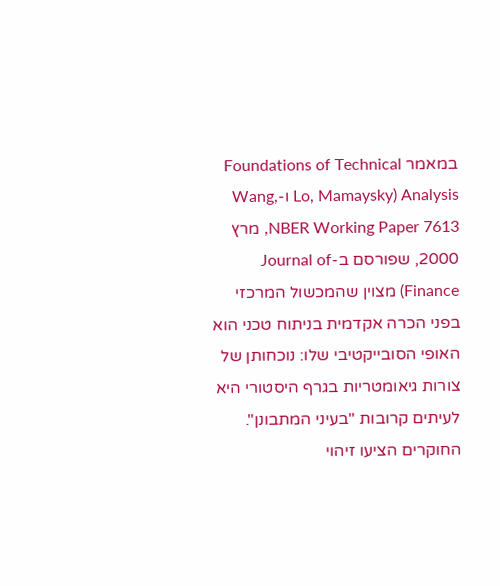במאמר Foundations of Technical Analysis (Lo, Mamaysky ו-Wang, NBER Working Paper 7613, מרץ 2000, שפורסם ב-Journal of Finance) מצוין שהמכשול המרכזי בפני הכרה אקדמית בניתוח טכני הוא האופי הסובייקטיבי שלו: נוכחותן של צורות גיאומטריות בגרף היסטורי היא לעיתים קרובות "בעיני המתבונן". החוקרים הציעו זיהוי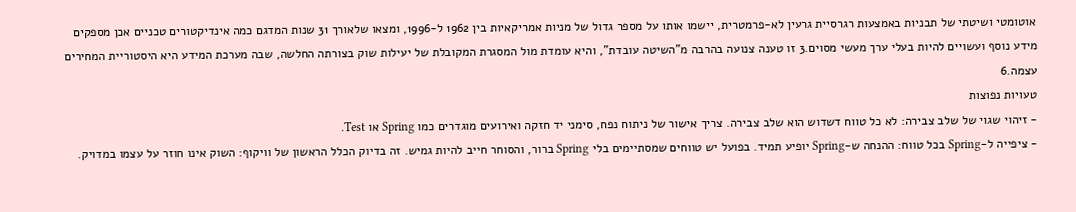אוטומטי ושיטתי של תבניות באמצעות רגרסיית גרעין לא-פרמטרית, יישמו אותו על מספר גדול של מניות אמריקאיות בין 1962 ל-1996, ומצאו שלאורך 31 שנות המדגם כמה אינדיקטורים טכניים אכן מספקים מידע נוסף ועשויים להיות בעלי ערך מעשי מסוים.3 זו טענה צנועה בהרבה מ"השיטה עובדת", והיא עומדת מול המסגרת המקובלת של יעילות שוק בצורתה החלשה, שבה מערכת המידע היא היסטוריית המחירים עצמה.6
טעויות נפוצות
- זיהוי שגוי של שלב צבירה: לא כל טווח דשדוש הוא שלב צבירה. צריך אישור של ניתוח נפח, סימני יד חזקה ואירועים מוגדרים כמו Spring או Test.
- ציפייה ל-Spring בכל טווח: ההנחה ש-Spring יופיע תמיד. בפועל יש טווחים שמסתיימים בלי Spring ברור, והסוחר חייב להיות גמיש. זה בדיוק הכלל הראשון של וויקוף: השוק אינו חוזר על עצמו במדויק.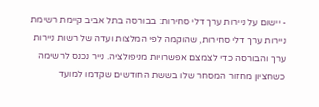- יישום על ניירות ערך דלי סחירות: בבורסה בתל אביב קיימת רשימת ניירות ערך דלי סחירות, שהוקמה לפי המלצות ועדה של רשות ניירות ערך והבורסה כדי לצמצם אפשרויות מניפולציה. נייר נכנס לרשימה כשחציון מחזור המסחר שלו בששת החודשים שקדמו למועד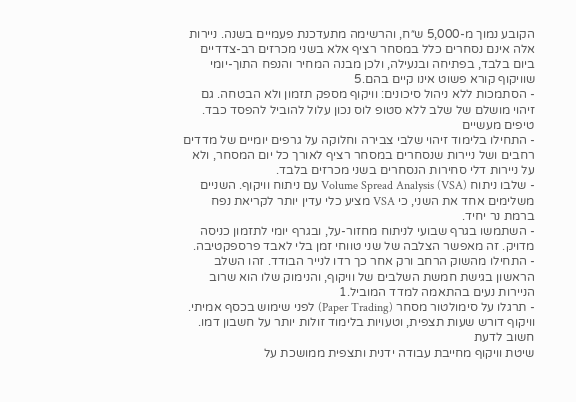הקובע נמוך מ-5,000 ש״ח, והרשימה מתעדכנת פעמיים בשנה. ניירות אלה אינם נסחרים כלל במסחר רציף אלא בשני מכרזים רב-צדדיים ביום בלבד, בפתיחה ובנעילה, ולכן מבנה המחיר והנפח התוך-יומי שוויקוף קורא פשוט אינו קיים בהם.5
- הסתמכות ללא ניהול סיכונים: וויקוף מספק תזמון ולא הבטחה. גם זיהוי מושלם של שלב ללא סטופ לוס נכון עלול להוביל להפסד כבד.
טיפים מעשיים
- התחילו בלימוד זיהוי שלבי צבירה וחלוקה על גרפים יומיים של מדדים רחבים ושל ניירות שנסחרים במסחר רציף לאורך כל יום המסחר, ולא על ניירות דלי סחירות הנסחרים בשני מכרזים בלבד.
- שלבו ניתוח Volume Spread Analysis (VSA) עם ניתוח וויקוף. השניים משלימים אחד את השני, כי VSA מציע כלי עדין יותר לקריאת נפח ברמת נר יחיד.
- השתמשו בגרף שבועי לניתוח מחזור-על, ובגרף יומי לתזמון כניסה מדויק. זה מאפשר הצלבה של שני טווחי זמן בלי לאבד פרספקטיבה.
- התחילו מהשוק הרחב ורק אחר כך רדו לנייר הבודד. זהו השלב הראשון בגישת חמשת השלבים של וויקוף, והנימוק שלו הוא שרוב הניירות נעים בהתאמה למדד המוביל.1
- תרגלו על סימולטור מסחר (Paper Trading) לפני שימוש בכסף אמיתי. וויקוף דורש שעות תצפית, וטעויות בלימוד זולות יותר על חשבון דמו.
חשוב לדעת
שיטת וויקוף מחייבת עבודה ידנית ותצפית ממושכת על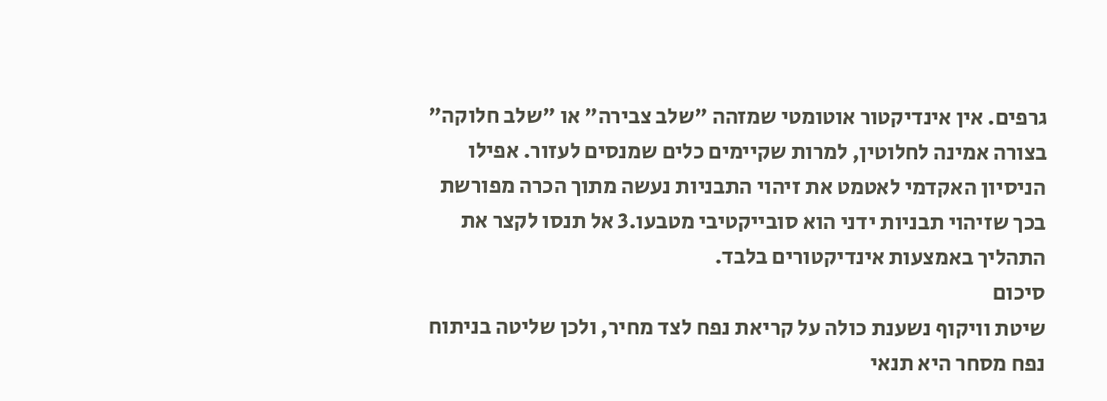גרפים. אין אינדיקטור אוטומטי שמזהה "שלב צבירה" או "שלב חלוקה" בצורה אמינה לחלוטין, למרות שקיימים כלים שמנסים לעזור. אפילו הניסיון האקדמי לאטמט את זיהוי התבניות נעשה מתוך הכרה מפורשת בכך שזיהוי תבניות ידני הוא סובייקטיבי מטבעו.3 אל תנסו לקצר את התהליך באמצעות אינדיקטורים בלבד.
סיכום
שיטת וויקוף נשענת כולה על קריאת נפח לצד מחיר, ולכן שליטה בניתוח נפח מסחר היא תנאי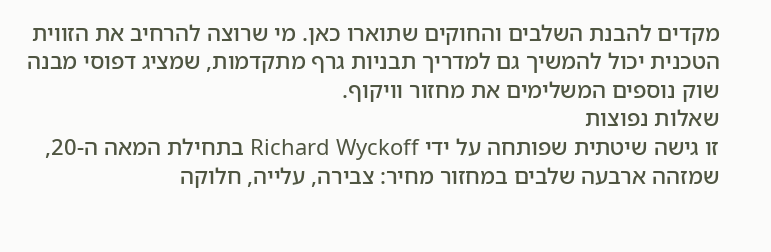מקדים להבנת השלבים והחוקים שתוארו כאן. מי שרוצה להרחיב את הזווית הטכנית יכול להמשיך גם למדריך תבניות גרף מתקדמות, שמציג דפוסי מבנה שוק נוספים המשלימים את מחזור וויקוף.
שאלות נפוצות
זו גישה שיטתית שפותחה על ידי Richard Wyckoff בתחילת המאה ה-20, שמזהה ארבעה שלבים במחזור מחיר: צבירה, עלייה, חלוקה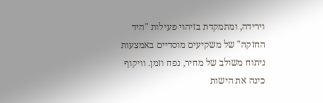וירידה, ומתמקדת בזיהוי פעילות "היד החזקה" של משקיעים מוסדיים באמצעות ניתוח משולב של מחיר, נפח וזמן. וויקוף כינה את הישות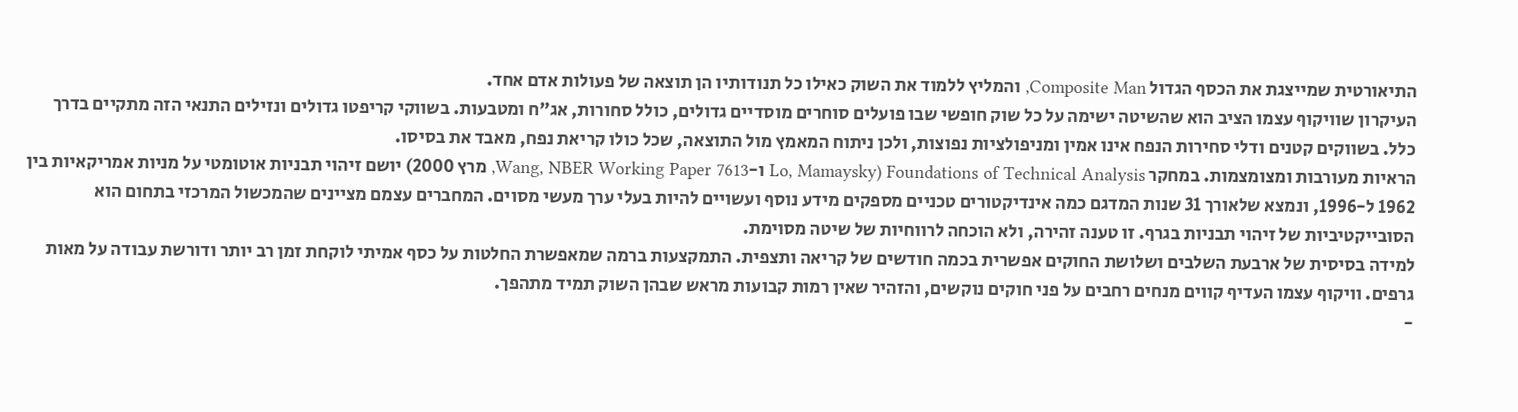התיאורטית שמייצגת את הכסף הגדול Composite Man, והמליץ ללמוד את השוק כאילו כל תנודותיו הן תוצאה של פעולות אדם אחד.
העיקרון שוויקוף עצמו הציב הוא שהשיטה ישימה על כל שוק חופשי שבו פועלים סוחרים מוסדיים גדולים, כולל סחורות, אג"ח ומטבעות. בשווקי קריפטו גדולים ונזילים התנאי הזה מתקיים בדרך כלל. בשווקים קטנים ודלי סחירות הנפח אינו אמין ומניפולציות נפוצות, ולכן ניתוח המאמץ מול התוצאה, שכל כולו קריאת נפח, מאבד את בסיסו.
הראיות מעורבות ומצומצמות. במחקר Foundations of Technical Analysis (Lo, Mamaysky ו-Wang, NBER Working Paper 7613, מרץ 2000) יושם זיהוי תבניות אוטומטי על מניות אמריקאיות בין 1962 ל-1996, ונמצא שלאורך 31 שנות המדגם כמה אינדיקטורים טכניים מספקים מידע נוסף ועשויים להיות בעלי ערך מעשי מסוים. המחברים עצמם מציינים שהמכשול המרכזי בתחום הוא הסובייקטיביות של זיהוי תבניות בגרף. זו טענה זהירה, ולא הוכחה לרווחיות של שיטה מסוימת.
למידה בסיסית של ארבעת השלבים ושלושת החוקים אפשרית בכמה חודשים של קריאה ותצפית. התמקצעות ברמה שמאפשרת החלטות על כסף אמיתי לוקחת זמן רב יותר ודורשת עבודה על מאות גרפים. וויקוף עצמו העדיף קווים מנחים רחבים על פני חוקים נוקשים, והזהיר שאין רמות קבועות מראש שבהן השוק תמיד מתהפך.
-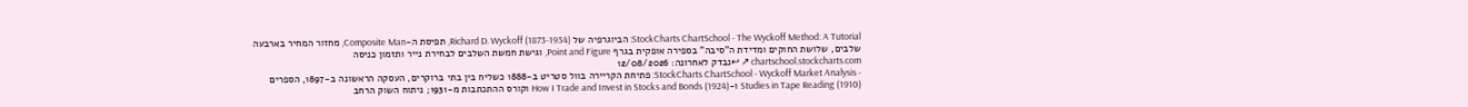StockCharts ChartSchool - The Wyckoff Method: A Tutorial: הביוגרפיה של Richard D. Wyckoff (1873-1934), תפיסת ה-Composite Man, מחזור המחיר בארבעה שלבים, שלושת החוקים ומדידת ה"סיבה" בספירה אופקית בגרף Point and Figure, וגישת חמשת השלבים לבחירת נייר ותזמון כניסה chartschool.stockcharts.com ↗ ↩נבדק לאחרונה: 12/08/2026
- StockCharts ChartSchool - Wyckoff Market Analysis: פתיחת הקריירה בוול סטריט ב-1888 כשליח בין בתי ברוקרים, העסקה הראשונה ב-1897, הספרים Studies in Tape Reading (1910) ו-How I Trade and Invest in Stocks and Bonds (1924) וקורס ההתכתבות מ-1931; ניתוח השוק הרחב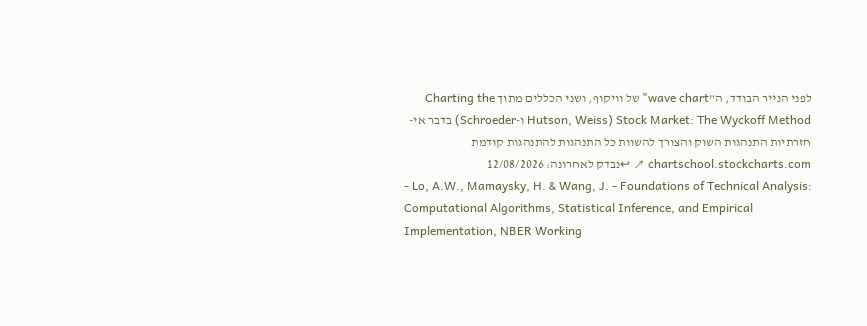לפני הנייר הבודד, ה"wave chart" של וויקוף, ושני הכללים מתוך Charting the Stock Market: The Wyckoff Method (Hutson, Weiss ו-Schroeder) בדבר אי-חזרתיות התנהגות השוק והצורך להשוות כל התנהגות להתנהגות קודמת chartschool.stockcharts.com ↗ ↩נבדק לאחרונה: 12/08/2026
- Lo, A.W., Mamaysky, H. & Wang, J. - Foundations of Technical Analysis: Computational Algorithms, Statistical Inference, and Empirical Implementation, NBER Working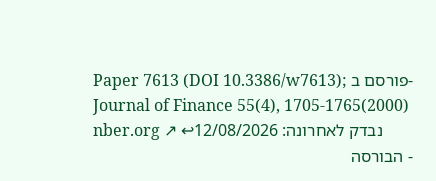Paper 7613 (DOI 10.3386/w7613); פורסם ב-Journal of Finance 55(4), 1705-1765(2000) nber.org ↗ ↩נבדק לאחרונה: 12/08/2026
- הבורסה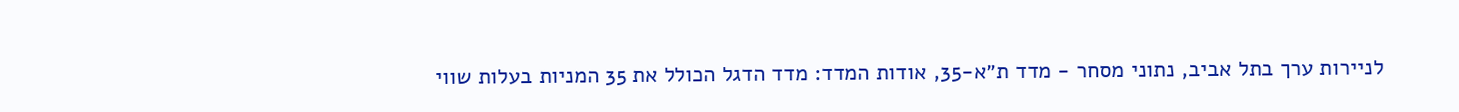לניירות ערך בתל אביב, נתוני מסחר - מדד ת״א-35, אודות המדד: מדד הדגל הכולל את 35 המניות בעלות שווי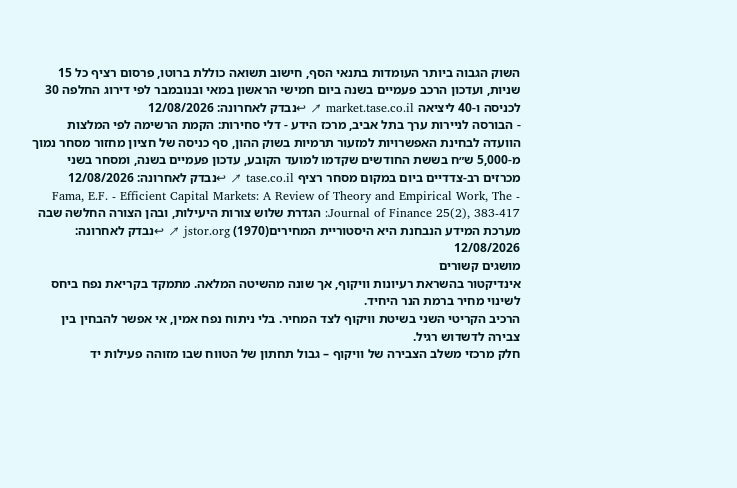השוק הגבוה ביותר העומדות בתנאי הסף, חישוב תשואה כוללת ברוטו, פרסום רציף כל 15 שניות, ועדכון הרכב פעמיים בשנה ביום חמישי הראשון במאי ובנובמבר לפי דירוג החלפה 30 לכניסה ו-40 ליציאה market.tase.co.il ↗ ↩נבדק לאחרונה: 12/08/2026
- הבורסה לניירות ערך בתל אביב, מרכז הידע - דלי סחירות: הקמת הרשימה לפי המלצות הוועדה לבחינת האפשרויות למזעור תרמיות בשוק ההון, סף כניסה של חציון מחזור מסחר נמוך מ-5,000 ש״ח בששת החודשים שקדמו למועד הקובע, עדכון פעמיים בשנה, ומסחר בשני מכרזים רב-צדדיים ביום במקום מסחר רציף tase.co.il ↗ ↩נבדק לאחרונה: 12/08/2026
- Fama, E.F. - Efficient Capital Markets: A Review of Theory and Empirical Work, The Journal of Finance 25(2), 383-417: הגדרת שלוש צורות היעילות, ובהן הצורה החלשה שבה מערכת המידע הנבחנת היא היסטוריית המחירים(1970) jstor.org ↗ ↩נבדק לאחרונה: 12/08/2026
מושגים קשורים
אינדיקטור בהשראת רעיונות וויקוף, אך שונה מהשיטה המלאה. מתמקד בקריאת נפח ביחס לשינוי מחיר ברמת הנר היחיד.
הרכיב הקריטי השני בשיטת וויקוף לצד המחיר. בלי ניתוח נפח אמין, אי אפשר להבחין בין צבירה לדשדוש רגיל.
חלק מרכזי משלב הצבירה של וויקוף – גבול תחתון של הטווח שבו מזוהה פעילות יד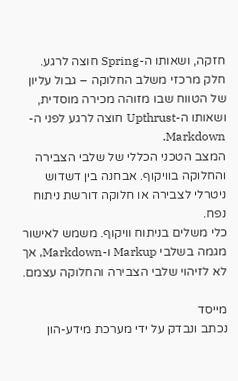חזקה, ושאותו ה-Spring חוצה לרגע.
חלק מרכזי משלב החלוקה – גבול עליון של הטווח שבו מזוהה מכירה מוסדית, ושאותו ה-Upthrust חוצה לרגע לפני ה-Markdown.
המצב הטכני הכללי של שלבי הצבירה והחלוקה בוויקוף. אבחנה בין דשדוש ניטרלי לצבירה או חלוקה דורשת ניתוח נפח.
כלי משלים בניתוח וויקוף. משמש לאישור מגמה בשלבי Markup ו-Markdown, אך לא לזיהוי שלבי הצבירה והחלוקה עצמם.

מייסד
נכתב ונבדק על ידי מערכת מידע-הון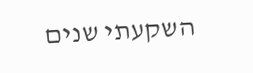השקעתי שנים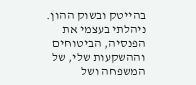בהייטק ובשוק ההון. ניהלתי בעצמי את הפנסיה, הביטוחים וההשקעות שלי, של המשפחה ושל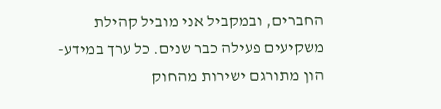החברים, ובמקביל אני מוביל קהילת משקיעים פעילה כבר שנים. כל ערך במידע-הון מתורגם ישירות מהחוק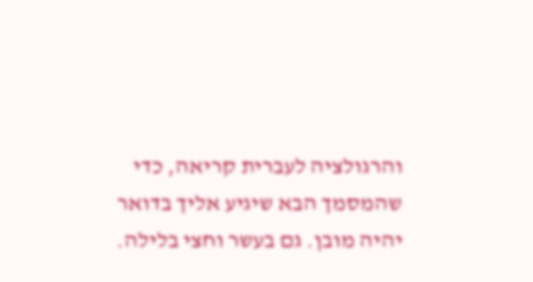והרגולציה לעברית קריאה, כדי שהמסמך הבא שיגיע אליך בדואר יהיה מובן. גם בעשר וחצי בלילה.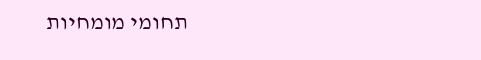תחומי מומחיות